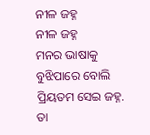ନୀଳ ଜହ୍ନ
ନୀଳ ଜହ୍ନ
ମନର ଭାଷାକୁ
ବୁଝିପାରେ ବୋଲି
ପ୍ରିୟତମ ସେଇ ଜହ୍ନ.
ତା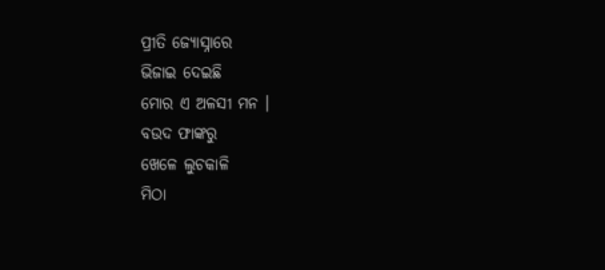ପ୍ରୀତି ଜ୍ୟୋସ୍ନାରେ
ଭିଜାଇ ଦେଇଛି
ମୋର ଏ ଅଳସୀ ମନ ।
ବଉଦ ଫାଙ୍କରୁ
ଖେଳେ ଲୁଚକାଳି
ମିଠା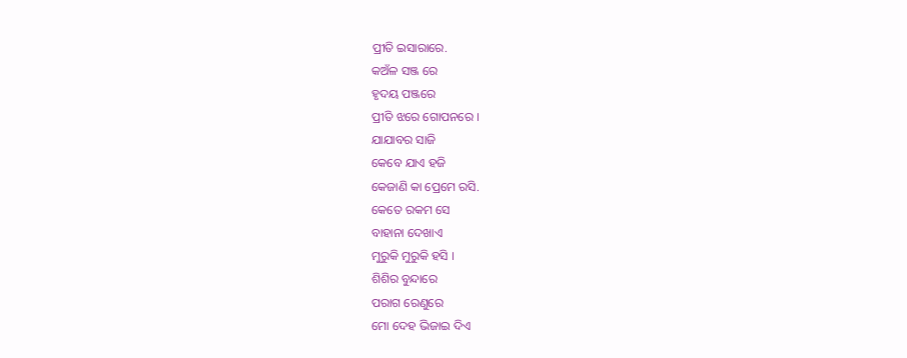ପ୍ରୀତି ଇସାରାରେ.
କଅଁଳ ସଞ୍ଜ ରେ
ହୃଦୟ ପଞ୍ଜରେ
ପ୍ରୀତି ଝରେ ଗୋପନରେ ।
ଯାଯାବର ସାଜି
କେବେ ଯାଏ ହଜି
କେଜାଣି କା ପ୍ରେମେ ରସି.
କେତେ ରକମ ସେ
ବାହାନା ଦେଖାଏ
ମୁରୁକି ମୁରୁକି ହସି ।
ଶିଶିର ବୁନ୍ଦାରେ
ପରାଗ ରେଣୁରେ
ମୋ ଦେହ ଭିଜାଇ ଦିଏ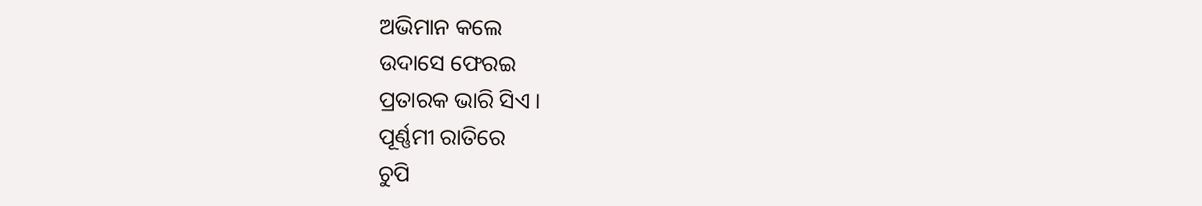ଅଭିମାନ କଲେ
ଉଦାସେ ଫେରଇ
ପ୍ରତାରକ ଭାରି ସିଏ ।
ପୂର୍ଣ୍ଣମୀ ରାତିରେ
ଚୁପି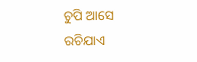ଚୁପି ଆସେ
ରଚିଯାଏ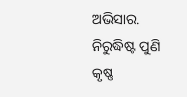ଅଭିସାର.
ନିରୁଦ୍ଧିଷ୍ଟ ପୁଣି
କୃଷ୍ଣ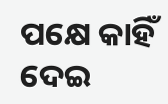ପକ୍ଷେ କାହିଁ
ଦେଇ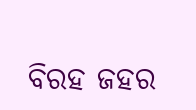ବିରହ ଜହର